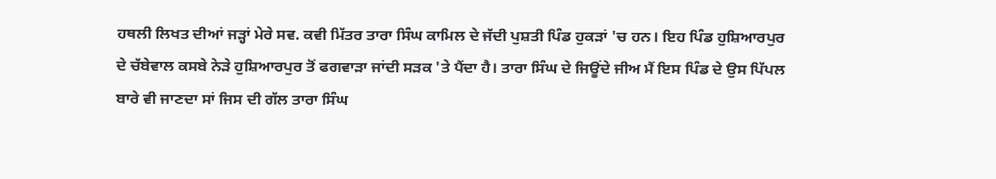ਹਥਲੀ ਲਿਖਤ ਦੀਆਂ ਜੜ੍ਹਾਂ ਮੇਰੇ ਸਵ. ਕਵੀ ਮਿੱਤਰ ਤਾਰਾ ਸਿੰਘ ਕਾਮਿਲ ਦੇ ਜੱਦੀ ਪੁਸ਼ਤੀ ਪਿੰਡ ਹੁਕੜਾਂ 'ਚ ਹਨ। ਇਹ ਪਿੰਡ ਹੁਸ਼ਿਆਰਪੁਰ ਦੇ ਚੱਬੇਵਾਲ ਕਸਬੇ ਨੇੜੇ ਹੁਸ਼ਿਆਰਪੁਰ ਤੋਂ ਫਗਵਾੜਾ ਜਾਂਦੀ ਸੜਕ 'ਤੇ ਪੈਂਦਾ ਹੈ। ਤਾਰਾ ਸਿੰਘ ਦੇ ਜਿਊਂਦੇ ਜੀਅ ਮੈਂ ਇਸ ਪਿੰਡ ਦੇ ਉਸ ਪਿੱਪਲ ਬਾਰੇ ਵੀ ਜਾਣਦਾ ਸਾਂ ਜਿਸ ਦੀ ਗੱਲ ਤਾਰਾ ਸਿੰਘ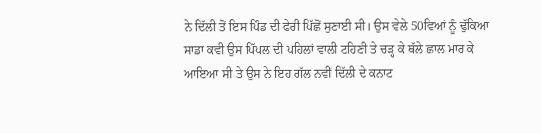ਨੇ ਦਿੱਲੀ ਤੋਂ ਇਸ ਪਿੰਡ ਦੀ ਫੇਰੀ ਪਿੱਛੋਂ ਸੁਣਾਈ ਸੀ। ਉਸ ਵੇਲੇ 50ਵਿਆਂ ਨੂੰ ਢੁੱਕਿਆ ਸਾਡਾ ਕਵੀ ਉਸ ਪਿੱਪਲ ਦੀ ਪਹਿਲਾਂ ਵਾਲੀ ਟਹਿਣੀ ਤੇ ਚੜ੍ਹ ਕੇ ਥੱਲੇ ਛਾਲ ਮਾਰ ਕੇ ਆਇਆ ਸੀ ਤੇ ਉਸ ਨੇ ਇਹ ਗੱਲ ਨਵੀਂ ਦਿੱਲੀ ਦੇ ਕਨਾਟ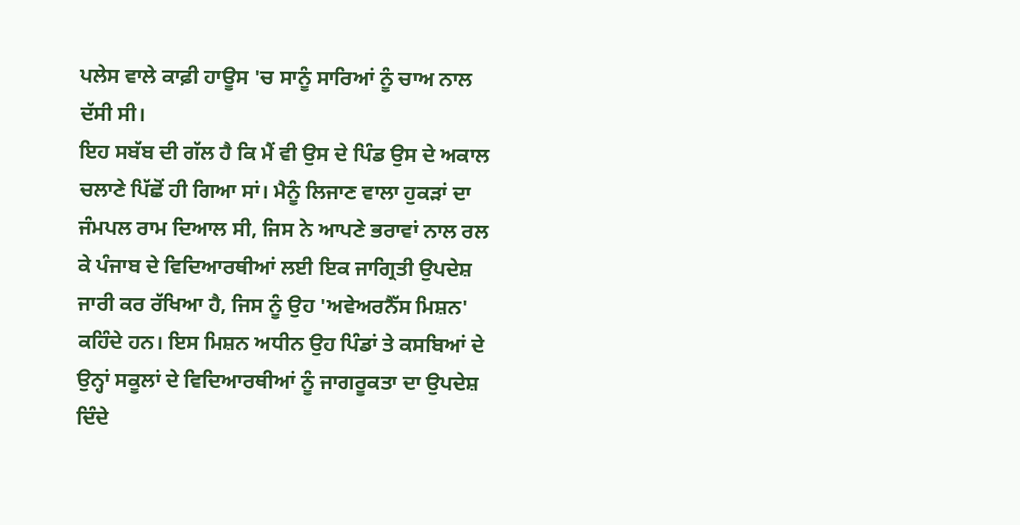ਪਲੇਸ ਵਾਲੇ ਕਾਫ਼ੀ ਹਾਊਸ 'ਚ ਸਾਨੂੰ ਸਾਰਿਆਂ ਨੂੰ ਚਾਅ ਨਾਲ ਦੱਸੀ ਸੀ।
ਇਹ ਸਬੱਬ ਦੀ ਗੱਲ ਹੈ ਕਿ ਮੈਂ ਵੀ ਉਸ ਦੇ ਪਿੰਡ ਉਸ ਦੇ ਅਕਾਲ ਚਲਾਣੇ ਪਿੱਛੋਂ ਹੀ ਗਿਆ ਸਾਂ। ਮੈਨੂੰ ਲਿਜਾਣ ਵਾਲਾ ਹੁਕੜਾਂ ਦਾ ਜੰਮਪਲ ਰਾਮ ਦਿਆਲ ਸੀ, ਜਿਸ ਨੇ ਆਪਣੇ ਭਰਾਵਾਂ ਨਾਲ ਰਲ ਕੇ ਪੰਜਾਬ ਦੇ ਵਿਦਿਆਰਥੀਆਂ ਲਈ ਇਕ ਜਾਗ੍ਰਿਤੀ ਉਪਦੇਸ਼ ਜਾਰੀ ਕਰ ਰੱਖਿਆ ਹੈ, ਜਿਸ ਨੂੰ ਉਹ 'ਅਵੇਅਰਨੈੱਸ ਮਿਸ਼ਨ' ਕਹਿੰਦੇ ਹਨ। ਇਸ ਮਿਸ਼ਨ ਅਧੀਨ ਉਹ ਪਿੰਡਾਂ ਤੇ ਕਸਬਿਆਂ ਦੇ ਉਨ੍ਹਾਂ ਸਕੂਲਾਂ ਦੇ ਵਿਦਿਆਰਥੀਆਂ ਨੂੰ ਜਾਗਰੂਕਤਾ ਦਾ ਉਪਦੇਸ਼ ਦਿੰਦੇ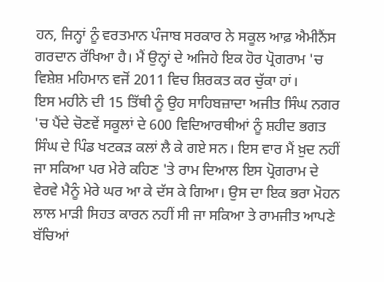ਹਨ, ਜਿਨ੍ਹਾਂ ਨੂੰ ਵਰਤਮਾਨ ਪੰਜਾਬ ਸਰਕਾਰ ਨੇ ਸਕੂਲ ਆਫ਼ ਐਮੀਨੈਂਸ ਗਰਦਾਨ ਰੱਖਿਆ ਹੈ। ਮੈਂ ਉਨ੍ਹਾਂ ਦੇ ਅਜਿਹੇ ਇਕ ਹੋਰ ਪ੍ਰੋਗਰਾਮ 'ਚ ਵਿਸ਼ੇਸ਼ ਮਹਿਮਾਨ ਵਜੋਂ 2011 ਵਿਚ ਸ਼ਿਰਕਤ ਕਰ ਚੁੱਕਾ ਹਾਂ।
ਇਸ ਮਹੀਨੇ ਦੀ 15 ਤਿੱਥੀ ਨੂੰ ਉਹ ਸਾਹਿਬਜ਼ਾਦਾ ਅਜੀਤ ਸਿੰਘ ਨਗਰ 'ਚ ਪੈਂਦੇ ਚੋਣਵੇਂ ਸਕੂਲਾਂ ਦੇ 600 ਵਿਦਿਆਰਥੀਆਂ ਨੂੰ ਸ਼ਹੀਦ ਭਗਤ ਸਿੰਘ ਦੇ ਪਿੰਡ ਖਟਕੜ ਕਲਾਂ ਲੈ ਕੇ ਗਏ ਸਨ। ਇਸ ਵਾਰ ਮੈਂ ਖ਼ੁਦ ਨਹੀਂ ਜਾ ਸਕਿਆ ਪਰ ਮੇਰੇ ਕਹਿਣ 'ਤੇ ਰਾਮ ਦਿਆਲ ਇਸ ਪ੍ਰੋਗਰਾਮ ਦੇ ਵੇਰਵੇ ਮੈਨੂੰ ਮੇਰੇ ਘਰ ਆ ਕੇ ਦੱਸ ਕੇ ਗਿਆ। ਉਸ ਦਾ ਇਕ ਭਰਾ ਮੋਹਨ ਲਾਲ ਮਾੜੀ ਸਿਹਤ ਕਾਰਨ ਨਹੀਂ ਸੀ ਜਾ ਸਕਿਆ ਤੇ ਰਾਮਜੀਤ ਆਪਣੇ ਬੱਚਿਆਂ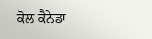ਕੋਲ ਕੈਨੇਡਾ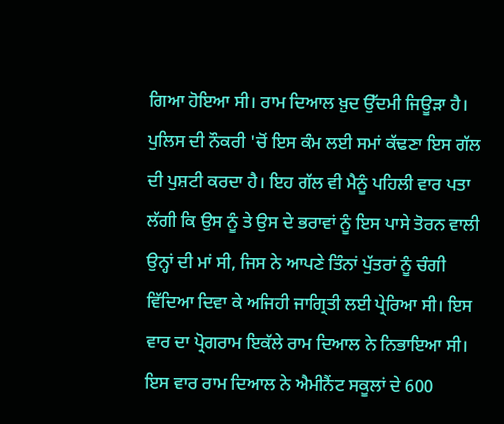ਗਿਆ ਹੋਇਆ ਸੀ। ਰਾਮ ਦਿਆਲ ਖ਼ੁਦ ਉੱਦਮੀ ਜਿਊੜਾ ਹੈ। ਪੁਲਿਸ ਦੀ ਨੌਕਰੀ 'ਚੋਂ ਇਸ ਕੰਮ ਲਈ ਸਮਾਂ ਕੱਢਣਾ ਇਸ ਗੱਲ ਦੀ ਪੁਸ਼ਟੀ ਕਰਦਾ ਹੈ। ਇਹ ਗੱਲ ਵੀ ਮੈਨੂੰ ਪਹਿਲੀ ਵਾਰ ਪਤਾ ਲੱਗੀ ਕਿ ਉਸ ਨੂੰ ਤੇ ਉਸ ਦੇ ਭਰਾਵਾਂ ਨੂੰ ਇਸ ਪਾਸੇ ਤੋਰਨ ਵਾਲੀ ਉਨ੍ਹਾਂ ਦੀ ਮਾਂ ਸੀ, ਜਿਸ ਨੇ ਆਪਣੇ ਤਿੰਨਾਂ ਪੁੱਤਰਾਂ ਨੂੰ ਚੰਗੀ ਵਿੱਦਿਆ ਦਿਵਾ ਕੇ ਅਜਿਹੀ ਜਾਗ੍ਰਿਤੀ ਲਈ ਪ੍ਰੇਰਿਆ ਸੀ। ਇਸ ਵਾਰ ਦਾ ਪ੍ਰੋਗਰਾਮ ਇਕੱਲੇ ਰਾਮ ਦਿਆਲ ਨੇ ਨਿਭਾਇਆ ਸੀ। ਇਸ ਵਾਰ ਰਾਮ ਦਿਆਲ ਨੇ ਐਮੀਨੈਂਟ ਸਕੂਲਾਂ ਦੇ 600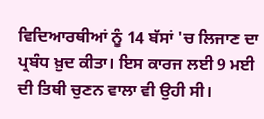ਵਿਦਿਆਰਥੀਆਂ ਨੂੰ 14 ਬੱਸਾਂ 'ਚ ਲਿਜਾਣ ਦਾ ਪ੍ਰਬੰਧ ਖ਼ੁਦ ਕੀਤਾ। ਇਸ ਕਾਰਜ ਲਈ 9 ਮਈ ਦੀ ਤਿਥੀ ਚੁਣਨ ਵਾਲਾ ਵੀ ਉਹੀ ਸੀ।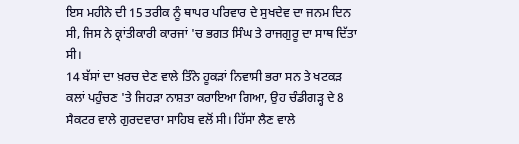ਇਸ ਮਹੀਨੇ ਦੀ 15 ਤਰੀਕ ਨੂੰ ਥਾਪਰ ਪਰਿਵਾਰ ਦੇ ਸੁਖਦੇਵ ਦਾ ਜਨਮ ਦਿਨ ਸੀ, ਜਿਸ ਨੇ ਕ੍ਰਾਂਤੀਕਾਰੀ ਕਾਰਜਾਂ 'ਚ ਭਗਤ ਸਿੰਘ ਤੇ ਰਾਜਗੁਰੂ ਦਾ ਸਾਥ ਦਿੱਤਾ ਸੀ।
14 ਬੱਸਾਂ ਦਾ ਖ਼ਰਚ ਦੇਣ ਵਾਲੇ ਤਿੰਨੇ ਹੂਕੜਾਂ ਨਿਵਾਸੀ ਭਰਾ ਸਨ ਤੇ ਖਟਕੜ ਕਲਾਂ ਪਹੁੰਚਣ 'ਤੇ ਜਿਹੜਾ ਨਾਸ਼ਤਾ ਕਰਾਇਆ ਗਿਆ, ਉਹ ਚੰਡੀਗੜ੍ਹ ਦੇ 8 ਸੈਕਟਰ ਵਾਲੇ ਗੁਰਦਵਾਰਾ ਸਾਹਿਬ ਵਲੋਂ ਸੀ। ਹਿੱਸਾ ਲੈਣ ਵਾਲੇ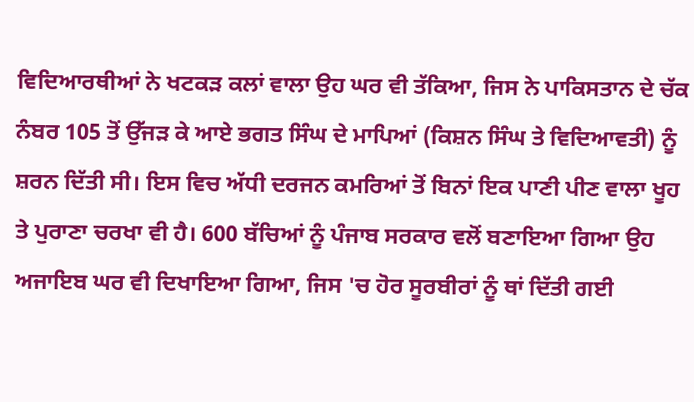ਵਿਦਿਆਰਥੀਆਂ ਨੇ ਖਟਕੜ ਕਲਾਂ ਵਾਲਾ ਉਹ ਘਰ ਵੀ ਤੱਕਿਆ, ਜਿਸ ਨੇ ਪਾਕਿਸਤਾਨ ਦੇ ਚੱਕ ਨੰਬਰ 105 ਤੋਂ ਉੱਜੜ ਕੇ ਆਏ ਭਗਤ ਸਿੰਘ ਦੇ ਮਾਪਿਆਂ (ਕਿਸ਼ਨ ਸਿੰਘ ਤੇ ਵਿਦਿਆਵਤੀ) ਨੂੰ ਸ਼ਰਨ ਦਿੱਤੀ ਸੀ। ਇਸ ਵਿਚ ਅੱਧੀ ਦਰਜਨ ਕਮਰਿਆਂ ਤੋਂ ਬਿਨਾਂ ਇਕ ਪਾਣੀ ਪੀਣ ਵਾਲਾ ਖੂਹ ਤੇ ਪੁਰਾਣਾ ਚਰਖਾ ਵੀ ਹੈ। 600 ਬੱਚਿਆਂ ਨੂੰ ਪੰਜਾਬ ਸਰਕਾਰ ਵਲੋਂ ਬਣਾਇਆ ਗਿਆ ਉਹ ਅਜਾਇਬ ਘਰ ਵੀ ਦਿਖਾਇਆ ਗਿਆ, ਜਿਸ 'ਚ ਹੋਰ ਸੂਰਬੀਰਾਂ ਨੂੰ ਥਾਂ ਦਿੱਤੀ ਗਈ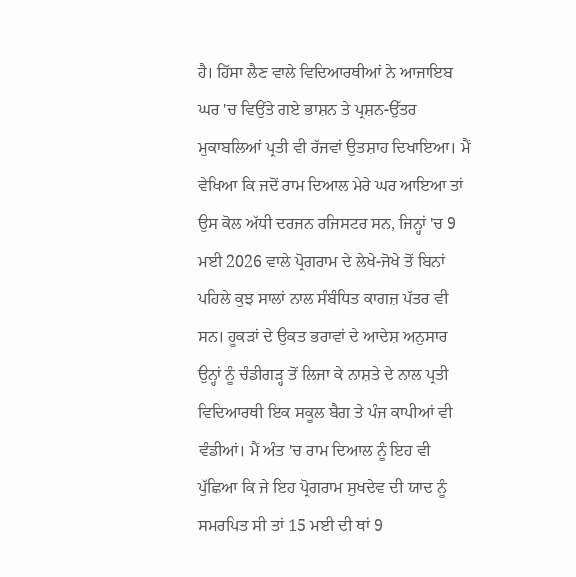ਹੈ। ਹਿੱਸਾ ਲੈਣ ਵਾਲੇ ਵਿਦਿਆਰਥੀਆਂ ਨੇ ਆਜਾਇਬ ਘਰ 'ਚ ਵਿਉਂਤੇ ਗਏ ਭਾਸ਼ਨ ਤੇ ਪ੍ਰਸ਼ਨ-ਉੱਤਰ ਮੁਕਾਬਲਿਆਂ ਪ੍ਰਤੀ ਵੀ ਰੱਜਵਾਂ ਉਤਸ਼ਾਹ ਦਿਖਾਇਆ। ਮੈਂ ਵੇਖਿਆ ਕਿ ਜਦੋਂ ਰਾਮ ਦਿਆਲ ਮੇਰੇ ਘਰ ਆਇਆ ਤਾਂ ਉਸ ਕੋਲ ਅੱਧੀ ਦਰਜਨ ਰਜਿਸਟਰ ਸਨ, ਜਿਨ੍ਹਾਂ 'ਚ 9 ਮਈ 2026 ਵਾਲੇ ਪ੍ਰੋਗਰਾਮ ਦੇ ਲੇਖੇ-ਜੋਖੇ ਤੋਂ ਬਿਨਾਂ ਪਹਿਲੇ ਕੁਝ ਸਾਲਾਂ ਨਾਲ ਸੰਬੰਧਿਤ ਕਾਗਜ਼ ਪੱਤਰ ਵੀ ਸਨ। ਹੂਕੜਾਂ ਦੇ ਉਕਤ ਭਰਾਵਾਂ ਦੇ ਆਦੇਸ਼ ਅਨੁਸਾਰ ਉਨ੍ਹਾਂ ਨੂੰ ਚੰਡੀਗੜ੍ਹ ਤੋਂ ਲਿਜਾ ਕੇ ਨਾਸ਼ਤੇ ਦੇ ਨਾਲ ਪ੍ਰਤੀ ਵਿਦਿਆਰਥੀ ਇਕ ਸਕੂਲ ਬੈਗ ਤੇ ਪੰਜ ਕਾਪੀਆਂ ਵੀ ਵੰਡੀਆਂ। ਮੈਂ ਅੰਤ 'ਚ ਰਾਮ ਦਿਆਲ ਨੂੰ ਇਹ ਵੀ ਪੁੱਛਿਆ ਕਿ ਜੇ ਇਹ ਪ੍ਰੋਗਰਾਮ ਸੁਖਦੇਵ ਦੀ ਯਾਦ ਨੂੰ ਸਮਰਪਿਤ ਸੀ ਤਾਂ 15 ਮਈ ਦੀ ਥਾਂ 9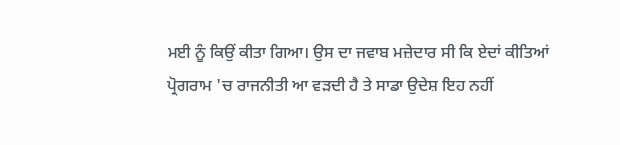ਮਈ ਨੂੰ ਕਿਉਂ ਕੀਤਾ ਗਿਆ। ਉਸ ਦਾ ਜਵਾਬ ਮਜ਼ੇਦਾਰ ਸੀ ਕਿ ਏਦਾਂ ਕੀਤਿਆਂ ਪ੍ਰੋਗਰਾਮ 'ਚ ਰਾਜਨੀਤੀ ਆ ਵੜਦੀ ਹੈ ਤੇ ਸਾਡਾ ਉਦੇਸ਼ ਇਹ ਨਹੀਂ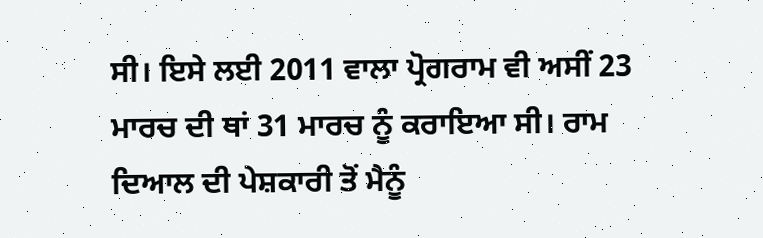ਸੀ। ਇਸੇ ਲਈ 2011 ਵਾਲਾ ਪ੍ਰੋਗਰਾਮ ਵੀ ਅਸੀਂ 23 ਮਾਰਚ ਦੀ ਥਾਂ 31 ਮਾਰਚ ਨੂੰ ਕਰਾਇਆ ਸੀ। ਰਾਮ ਦਿਆਲ ਦੀ ਪੇਸ਼ਕਾਰੀ ਤੋਂ ਮੈਨੂੰ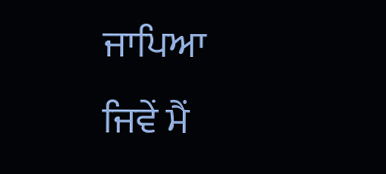ਜਾਪਿਆ ਜਿਵੇਂ ਮੈਂ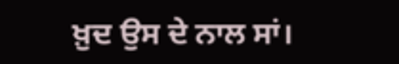ਖ਼ੁਦ ਉਸ ਦੇ ਨਾਲ ਸਾਂ।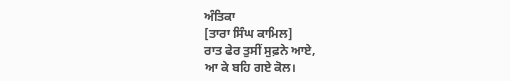ਅੰਤਿਕਾ
[ਤਾਰਾ ਸਿੰਘ ਕਾਮਿਲ]
ਰਾਤ ਫੇਰ ਤੁਸੀਂ ਸੁਫ਼ਨੇ ਆਏ,
ਆ ਕੇ ਬਹਿ ਗਏ ਕੋਲ।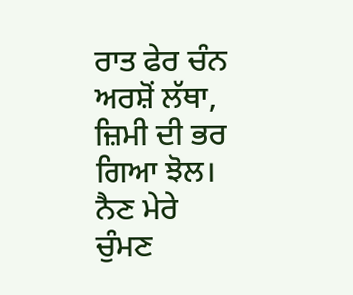ਰਾਤ ਫੇਰ ਚੰਨ ਅਰਸ਼ੋਂ ਲੱਥਾ,
ਜ਼ਿਮੀ ਦੀ ਭਰ ਗਿਆ ਝੋਲ।
ਨੈਣ ਮੇਰੇ ਚੁੰਮਣ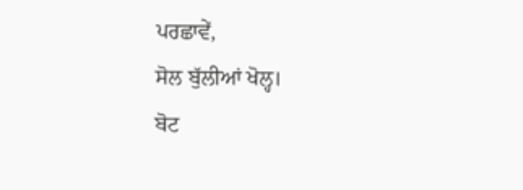ਪਰਛਾਵੇਂ,
ਸੋਲ ਬੁੱਲੀਆਂ ਖੋਲ੍ਹ।
ਬੋਟ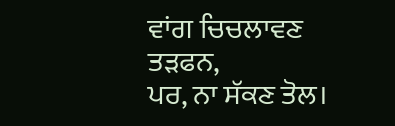ਵਾਂਗ ਚਿਚਲਾਵਣ ਤੜਫਨ,
ਪਰ, ਨਾ ਸੱਕਣ ਤੋਲ।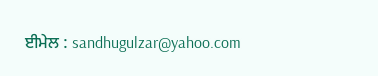ਈਮੇਲ : sandhugulzar@yahoo.com